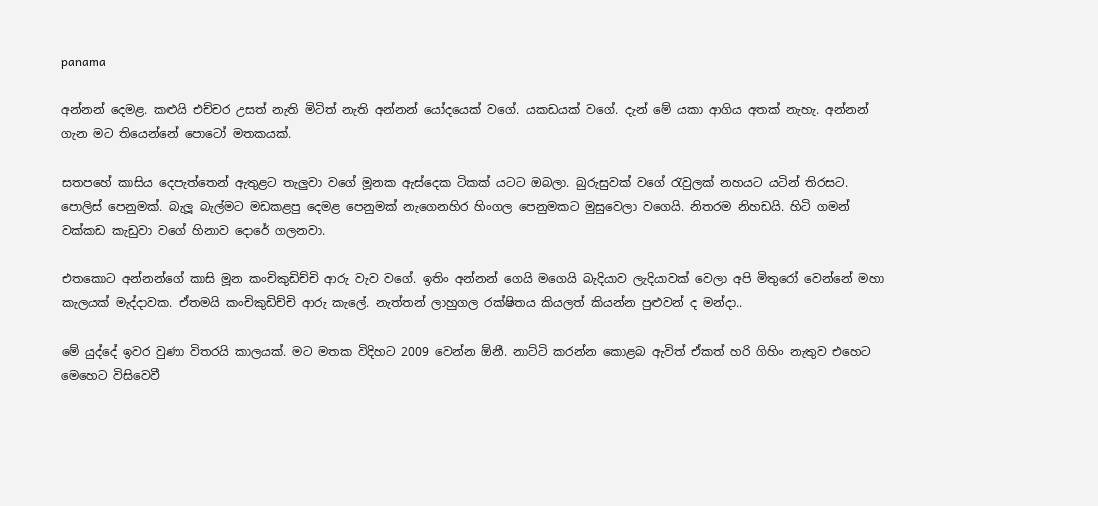panama

අන්නන් දෙමළ. කළුයි එච්චර උසත් නැති මිටිත් නැති අන්නන් යෝදයෙක් වගේ. යකඩයක් වගේ. දැන් මේ යකා ආගිය අතක් නැහැ. අන්නන් ගැන මට තියෙන්නේ පොටෝ මතකයක්.

සතපහේ කාසිය දෙපැත්තෙන් ඇතුළට තැලුවා වගේ මූනක ඇස්දෙක ටිකක් යටට ඔබලා. බුරුසුවක් වගේ රැවුලක් නහයට යටින් තිරසට. පොලිස් පෙනුමක්. බැලූ බැල්මට මඩකළපු දෙමළ පෙනුමක් නැගෙනහිර හිංගල පෙනුමකට මුසුවෙලා වගෙයි. නිතරම නිහඩයි. හිටි ගමන් වක්කඩ කැඩුවා වගේ හිනාව දොරේ ගලනවා.

එතකොට අන්නන්ගේ කාසි මූන කංචිකුඩිච්චි ආරු වැව වගේ. ඉතිං අන්නන් ගෙයි මගෙයි බැදියාව ලැදියාවක් වෙලා අපි මිතුරෝ වෙන්නේ මහා කැලයක් මැද්දාවක. ඒතමයි කංචිකුඩිච්චි ආරු කැලේ. නැත්තන් ලාහුගල රක්ෂිතය කියලත් කියන්න පුළුවන් ද මන්දා..

මේ යුද්දේ ඉවර වුණා විතරයි කාලයක්. මට මතක විදිහට 2009 වෙන්න ඕනී. නාට්ටි කරන්න කොළබ ඇවිත් ඒකත් හරි ගිහිං නැතුව එහෙට මෙහෙට විසිවෙවී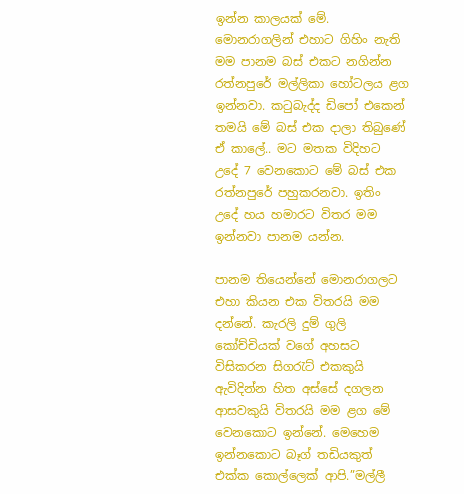ඉන්න කාලයක් මේ. මොනරාගලින් එහාට ගිහිං නැති මම පානම බස් එකට නගින්න රත්නපුරේ මල්ලිකා හෝටලය ළග ඉන්නවා. කටුබැද්ද ඩිපෝ එකෙන් තමයි මේ බස් එක දාලා තිබුණේ ඒ කාලේ.. මට මතක විදිහට උදේ 7 වෙනකොට මේ බස් එක රත්නපුරේ පහුකරනවා. ඉතිං උදේ හය හමාරට විතර මම ඉන්නවා පානම යන්න.

පානම තියෙන්නේ මොනරාගලට එහා කියන එක විතරයි මම දන්නේ. කැරලි දුම් ගුලි කෝච්චියක් වගේ අහසට විසිකරන සිගරැට් එකකුයි ඇවිදින්න හිත අස්සේ දගලන ආසවකුයි විතරයි මම ළග මේ වෙනකොට ඉන්නේ. මෙහෙම ඉන්නකොට බෑග් තඩියකුත් එක්ක කොල්ලෙක් ආපි.”මල්ලී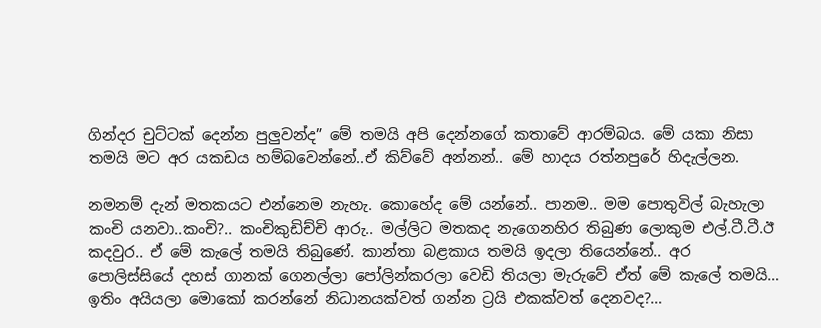ගින්දර චුට්ටක් දෙන්න පුලුවන්ද” මේ තමයි අපි දෙන්නගේ කතාවේ ආරම්බය. මේ යකා නිසා තමයි මට අර යකඩය හම්බවෙන්නේ..ඒ කිව්වේ අන්නන්.. මේ හාදය රත්නපුරේ හිදැල්ලන.

නමනම් දැන් මතකයට එන්නෙම නැහැ. කොහේද මේ යන්නේ.. පානම.. මම පොතුවිල් බැහැලා කංචි යනවා..කංචි?.. කංචිකුඩිච්චි ආරු.. මල්ලිට මතකද නැගෙනහිර තිබුණ ලොකුම එල්.ටී.ටී.ඊ කදවුර.. ඒ මේ කැලේ තමයි තිබුණේ. කාන්තා බළකාය තමයි ඉදලා තියෙන්නේ.. අර පොලිස්සියේ දහස් ගානක් ගෙනල්ලා පෝලින්කරලා වෙඩි තියලා මැරුවේ ඒත් මේ කැලේ තමයි… ඉතිං අයියලා මොකෝ කරන්නේ නිධානයක්වත් ගන්න ට්‍රයි එකක්වත් දෙනවද?…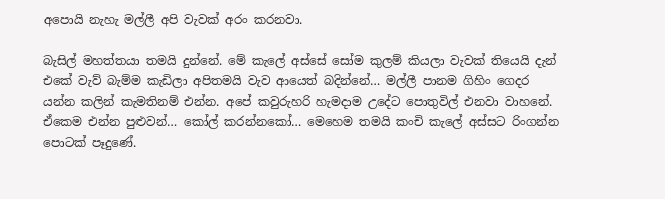අපොයි නැහැ මල්ලී අපි වැවක් අරං කරනවා.

බැසිල් මහත්තයා තමයි දුන්නේ. මේ කැලේ අස්සේ සෝම කුලම් කියලා වැවක් තියෙයි දැන් එකේ වැව් බැම්ම කැඩිලා අපිතමයි වැව ආයෙත් බදින්නේ… මල්ලී පානම ගිහිං ගෙදර යන්න කලින් කැමතිනම් එන්න. අපේ කවුරුහරි හැමදාම උදේට පොතුවිල් එනවා වාහනේ. ඒකෙම එන්න පුළුවන්… කෝල් කරන්නකෝ… මෙහෙම තමයි කංචි කැලේ අස්සට රිංගන්න පොටක් පෑදුණේ.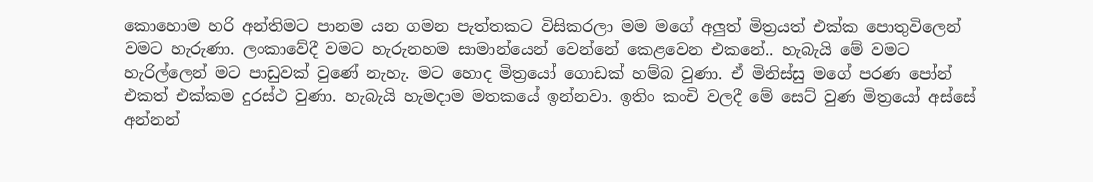කොහොම හරි අන්තිමට පානම යන ගමන පැත්තකට විසිකරලා මම මගේ අලුත් මිත්‍රයත් එක්ක පොතුවිලෙන් වමට හැරුණා. ලංකාවේදී වමට හැරුනහම සාමාන්යෙන් වෙන්නේ කෙළවෙන එකනේ.. හැබැයි මේ වමට හැරිල්ලෙන් මට පාඩුවක් වුණේ නැහැ. මට හොද මිත්‍රයෝ ගොඩක් හම්බ වුණා. ඒ මිනිස්සු මගේ පරණ පෝන් එකත් එක්කම දුරස්ථ වුණා. හැබැයි හැමදාම මතකයේ ඉන්නවා. ඉතිං කංචි වලදී මේ සෙට් වුණ මිත්‍රයෝ අස්සේ අන්නන්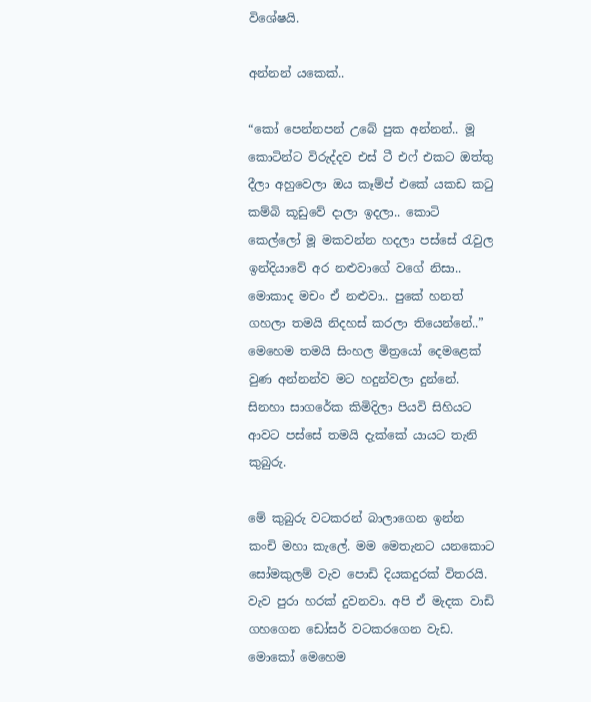විශේෂයි.

අන්නන් යකෙක්..

“කෝ පෙන්නපන් උබේ පුක අන්නන්.. මූ කොටින්ට විරුද්දව එස් ටී එෆ් එකට ඔත්තු දීලා අහුවෙලා ඔය කෑම්ප් එකේ යකඩ කටු කම්බි කූඩුවේ දාලා ඉදලා.. කොටි කෙල්ලෝ මූ මකවන්න හදලා පස්සේ රැවුල ඉන්දියාවේ අර නළුවාගේ වගේ නිසා.. මොකාද මචං ඒ නළුවා.. පුකේ හනත් ගහලා තමයි නිදහස් කරලා තියෙන්නේ..” මෙහෙම තමයි සිංහල මිත්‍රයෝ දෙමළෙක් වුණ අන්නන්ව මට හදුන්වලා දුන්නේ. සිනහා සාගරේක කිමිදිලා පියවි සිහියට ආවට පස්සේ තමයි දැක්කේ යායට තැනි කුබුරු.

මේ කුබුරු වටකරන් බාලාගෙන ඉන්න කංචි මහා කැලේ. මම මෙතැනට යනකොට සෝමකුලම් වැව පොඩි දියකදුරක් විතරයි. වැව පුරා හරක් දුවනවා. අපි ඒ මැදක වාඩි ගහගෙන ඩෝසර් වටකරගෙන වැඩ. මොකෝ මෙහෙම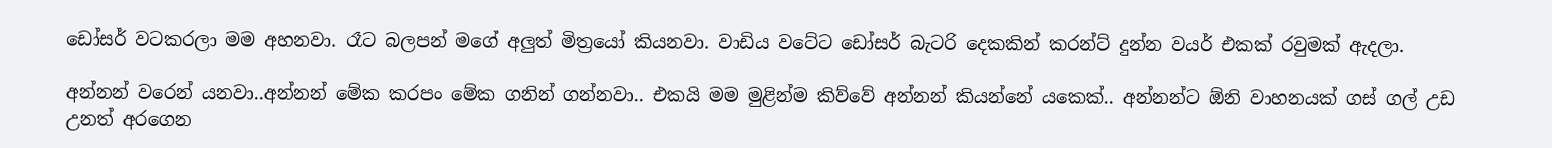ඩෝසර් වටකරලා මම අහනවා. රෑට බලපන් මගේ අලුත් මිත්‍රයෝ කියනවා. වාඩිය වටේට ඩෝසර් බැටරි දෙකකින් කරන්ට් දුන්න වයර් එකක් රවුමක් ඇදලා.

අන්නන් වරෙන් යනවා..අන්නන් මේක කරපං මේක ගනින් ගන්නවා.. එකයි මම මුළින්ම කිව්වේ අන්නන් කියන්නේ යකෙක්.. අන්නන්ට ඕනි වාහනයක් ගස් ගල් උඩ උනත් අරගෙන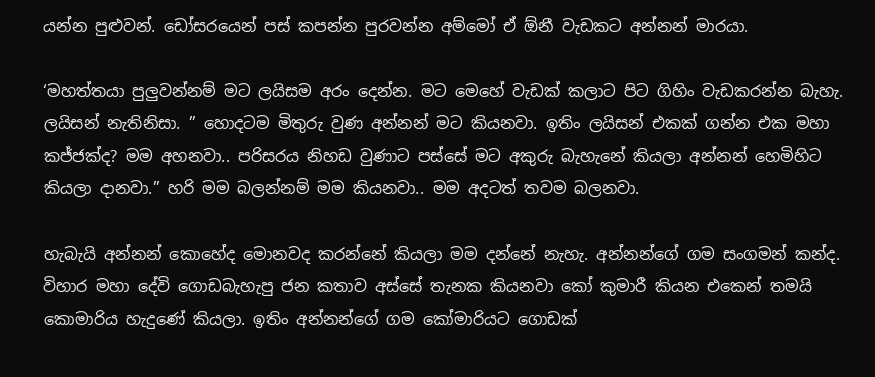යන්න පුළුවන්. ඩෝසරයෙන් පස් කපන්න පුරවන්න අම්මෝ ඒ ඕනී වැඩකට අන්නන් මාරයා.

‘මහත්තයා පුලුවන්නම් මට ලයිසම අරං දෙන්න. මට මෙහේ වැඩක් කලාට පිට ගිහිං වැඩකරන්න බැහැ. ලයිසන් නැතිනිසා. ” හොදටම මිතුරු වුණ අන්නන් මට කියනවා. ඉතිං ලයිසන් එකක් ගන්න එක මහා කජ්ජක්ද? මම අහනවා.. පරිසරය නිහඩ වුණාට පස්සේ මට අකුරු බැහැනේ කියලා අන්නන් හෙමිහිට කියලා දානවා.” හරි මම බලන්නම් මම කියනවා.. මම අදටත් තවම බලනවා.

හැබැයි අන්නන් කොහේද මොනවද කරන්නේ කියලා මම දන්නේ නැහැ. අන්නන්ගේ ගම සංගමන් කන්ද. විහාර මහා දේවි ගොඩබැහැපු ජන කතාව අස්සේ තැනක කියනවා කෝ කුමාරී කියන එකෙන් තමයි කොමාරිය හැදුණේ කියලා. ඉතිං අන්නන්ගේ ගම කෝමාරියට ගොඩක්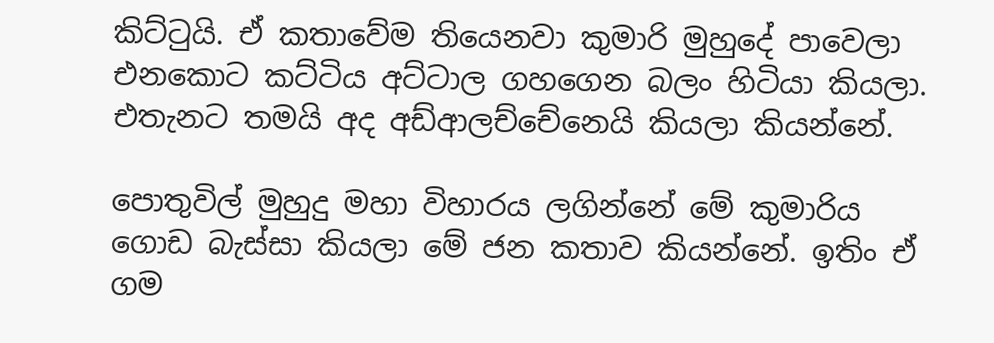කිට්ටුයි. ඒ කතාවේම තියෙනවා කුමාරි මුහුදේ පාවෙලා එනකොට කට්ටිය අට්ටාල ගහගෙන බලං හිටියා කියලා. එතැනට තමයි අද අඩ්ආලච්චේනෙයි කියලා කියන්නේ.

පොතුවිල් මුහුදු මහා විහාරය ලගින්නේ මේ කුමාරිය ගොඩ බැස්සා කියලා මේ ජන කතාව කියන්නේ. ඉතිං ඒ ගම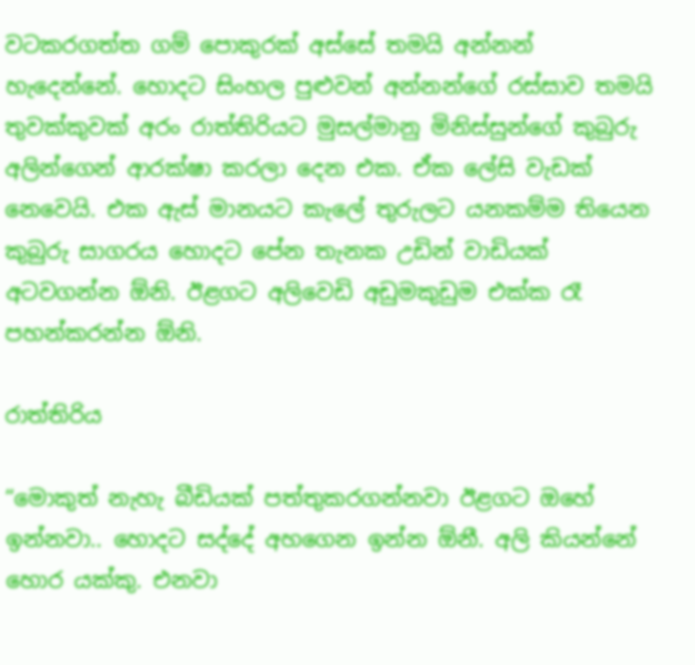වටකරගත්ත ගම් පොකුරක් අස්සේ තමයි අන්නන් හැදෙන්නේ. හොදට සිංහල පුළුවන් අන්නන්ගේ රස්සාව තමයි තුවක්කුවක් අරං රාත්තිරියට මුසල්මානු මිනිස්සුන්ගේ කුබුරු අලින්ගෙන් ආරක්ෂා කරලා දෙන එක. ඒක ලේසි වැඩක් නෙවෙයි. එක ඇස් මානයට කැලේ තුරුලට යනකම්ම තියෙන කුබුරු සාගරය හොදට පේන තැනක උඩින් වාඩියක් අටවගන්න ඕනි. ඊළගට අලිවෙඩි අඩුමකුඩුම එක්ක රෑ පහන්කරන්න ඕනි.

රාත්තිරිය

“මොකුත් නැහැ බීඩියක් පත්තුකරගන්නවා ඊළගට ඔහේ ඉන්නවා.. හොදට සද්දේ අහගෙන ඉන්න ඕනී. අලි කියන්නේ හොර යක්කු. එනවා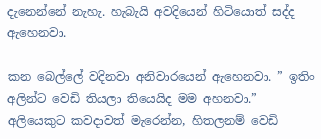දැනෙන්නේ නැහැ. හැබැයි අවදියෙන් හිටියොත් සද්ද ඇහෙනවා.

කන බෙල්ලේ වදිනවා අනිවාරයෙන් ඇහෙනවා. ” ඉතිං අලින්ට වෙඩි තියලා තියෙයිද මම අහනවා.” අලියෙකුට කවදාවත් මැරෙන්න, හිතලනම් වෙඩි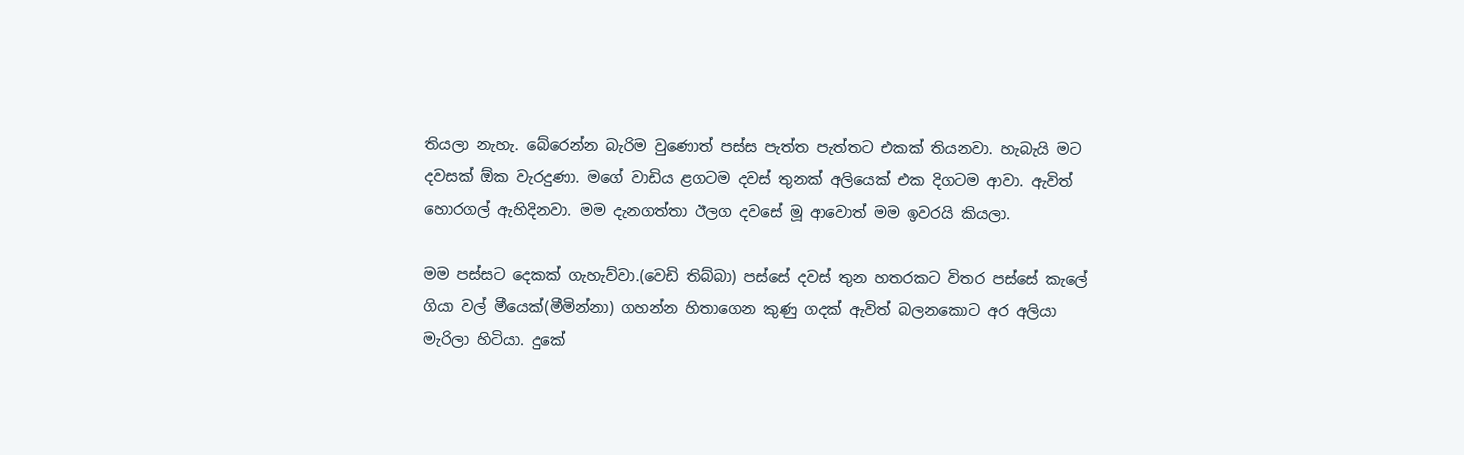තියලා නැහැ. බේරෙන්න බැරිම වුණොත් පස්ස පැත්ත පැත්තට එකක් තියනවා. හැබැයි මට දවසක් ඕක වැරදුණා. මගේ වාඩිය ළගටම දවස් තුනක් අලියෙක් එක දිගටම ආවා. ඇවිත් හොරගල් ඇහිදිනවා. මම දැනගත්තා ඊලග දවසේ මූ ආවොත් මම ඉවරයි කියලා.

මම පස්සට දෙකක් ගැහැව්වා.(වෙඩි තිබ්බා) පස්සේ දවස් තුන හතරකට විතර පස්සේ කැලේ ගියා වල් මීයෙක්(මීමින්නා) ගහන්න හිතාගෙන කුණු ගදක් ඇවිත් බලනකොට අර අලියා මැරිලා හිටියා. දුකේ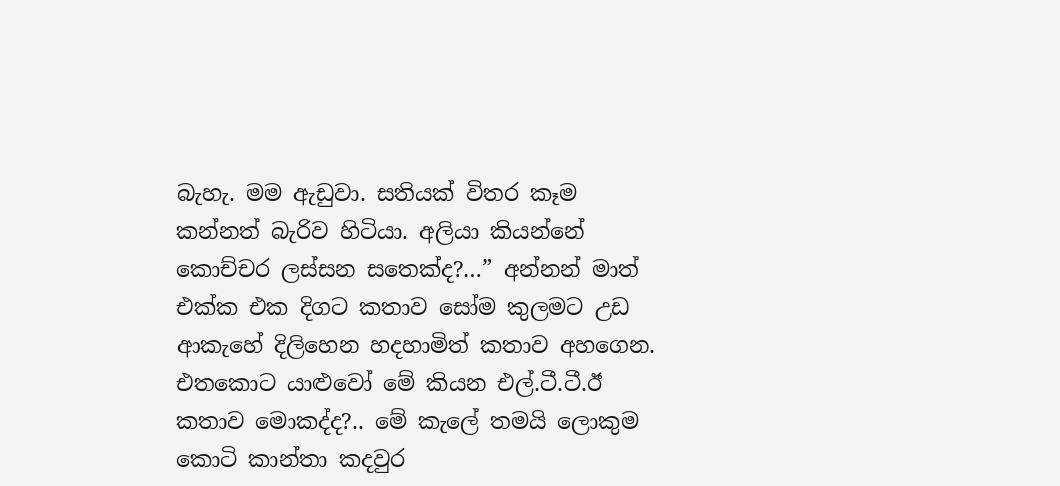බැහැ. මම ඇඩුවා. සතියක් විතර කෑම කන්නත් බැරිව හිටියා. අලියා කියන්නේ කොච්චර ලස්සන සතෙක්ද?…” අන්නන් මාත් එක්ක එක දිගට කතාව සෝම කුලමට උඩ ආකැහේ දිලිහෙන හදහාමිත් කතාව අහගෙන. එතකොට යාළුවෝ මේ කියන එල්.ටී.ටී.ඊ කතාව මොකද්ද?.. මේ කැලේ තමයි ලොකුම කොටි කාන්තා කදවුර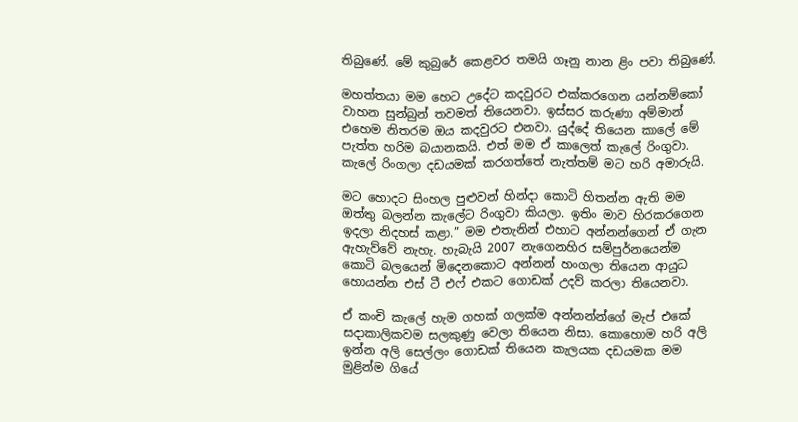තිබුණේ. මේ කුබුරේ කෙළවර තමයි ගෑනු නාන ළිං පවා තිබුණේ.

මහත්තයා මම හෙට උදේට කදවුරට එක්කරගෙන යන්නම්කෝ වාහන සුන්බුන් තවමත් තියෙනවා. ඉස්සර කරුණා අම්මාන් එහෙම නිතරම ඔය කදවුරට එනවා. යුද්දේ තියෙන කාලේ මේ පැත්ත හරිම බයානකයි. එත් මම ඒ කාලෙත් කැලේ රිංගුවා. කැලේ රිංගලා දඩයමක් කරගත්තේ නැත්තම් මට හරි අමාරුයි.

මට හොදට සිංහල පුළුවන් හින්දා කොටි හිතන්න ඇති මම ඔත්තු බලන්න කැලේට රිංගුවා කියලා. ඉතිං මාව හිරකරගෙන ඉදලා නිදහස් කළා.” මම එතැනින් එහාට අන්නන්ගෙන් ඒ ගැන ඇහැව්වේ නැහැ. හැබැයි 2007 නැගෙනහිර සම්පුර්නයෙන්ම කොටි බලයෙන් මිදෙනකොට අන්නන් හංගලා තියෙන ආයුධ හොයන්න එස් ටී එෆ් එකට ගොඩක් උදව් කරලා තියෙනවා.

ඒ කංචි කැලේ හැම ගහක් ගලක්ම අන්නන්න්ගේ මැප් එකේ සදාකාලිකවම සලකුණු වෙලා තියෙන නිසා. කොහොම හරි අලි ඉන්න අලි සෙල්ලං ගොඩක් තියෙන කැලයක දඩයමක මම මුළින්ම ගියේ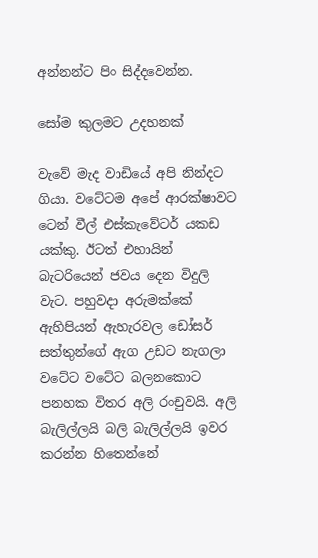අන්නන්ට පිං සිද්දවෙන්න.

සෝම කුලමට උදහනක්

වැවේ මැද වාඩියේ අපි නින්දට ගියා. වටේටම අපේ ආරක්ෂාවට ටෙන් වීල් එස්කැවේටර් යකඩ යක්කු. ඊටත් එහායින් බැටරියෙන් ජවය දෙන විදුලි වැට. පහුවදා අරුමක්කේ ඇහිපියන් ඇහැරවල ඩෝසර් සත්තුන්ගේ ඇග උඩට නැගලා වටේට වටේට බලනකොට පනහක විතර අලි රංචුවයි. අලි බැලිල්ලයි බලි බැලිල්ලයි ඉවර කරන්න හිතෙන්නේ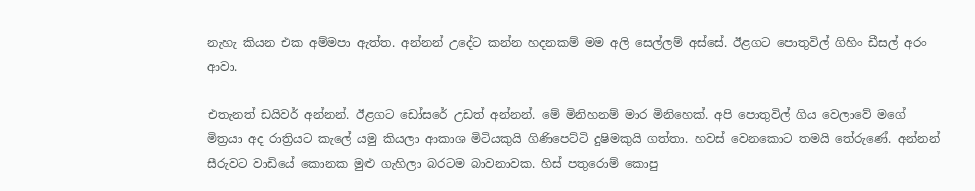නැහැ කියන එක අම්මපා ඇත්ත. අන්නන් උදේට කන්න හදනකම් මම අලි සෙල්ලම් අස්සේ. ඊළගට පොතුවිල් ගිහිං ඩීසල් අරං ආවා.

එතැනත් ඩයිවර් අන්නන්. ඊළගට ඩෝසරේ උඩත් අන්නන්. මේ මිනිහනම් මාර මිනිහෙක්. අපි පොතුවිල් ගිය වෙලාවේ මගේ මිත්‍රයා අද රාත්‍රියට කැලේ යමු කියලා ආකාශ මිටියකුයි ගිණිපෙට්ටි දුෂිමකුයි ගත්තා. හවස් වෙනකොට තමයි තේරුණේ. අන්නන් සීරුවට වාඩියේ කොනක මුළු ගැහිලා බරටම බාවනාවක. හිස් පතුරොම් කොපු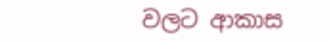වලට ආකාස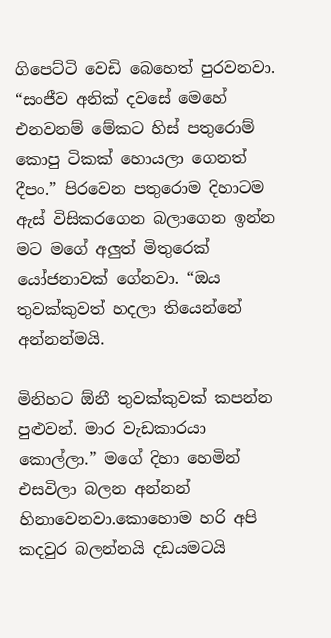ගිපෙට්ටි වෙඩි බෙහෙත් පුරවනවා. “සංජීව අනික් දවසේ මෙහේ එනවනම් මේකට හිස් පතුරොම් කොපු ටිකක් හොයලා ගෙනත් දීපං.” පිරවෙන පතුරොම දිහාටම ඇස් විසිකරගෙන බලාගෙන ඉන්න මට මගේ අලුත් මිතුරෙක් යෝජනාවක් ගේනවා. “ඔය තුවක්කුවත් හදලා තියෙන්නේ අන්නන්මයි.

මිනිහට ඕනී තුවක්කුවක් කපන්න පුළුවන්. මාර වැඩකාරයා කොල්ලා.” මගේ දිහා හෙමින් එසවිලා බලන අන්නන් හිනාවෙනවා.කොහොම හරි අපි කදවුර බලන්නයි දඩයමටයි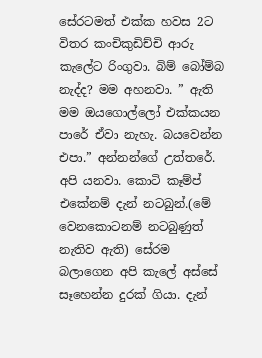සේරටමත් එක්ක හවස 2ට විතර කංචිකුඩිච්චි ආරු කැලේට රිංගුවා. බිම් බෝම්බ නැද්ද? මම අහනවා. ” ඇති මම ඔයගොල්ලෝ එක්කයන පාරේ ඒවා නැහැ. බයවෙන්න එපා.” අන්නන්ගේ උත්තරේ. අපි යනවා. කොටි කෑම්ප් එකේනම් දැන් නටබුන්.(මේ වෙනකොටනම් නටබුණුත් නැතිව ඇති) සේරම බලාගෙන අපි කැලේ අස්සේ සෑහෙන්න දුරක් ගියා. දැන්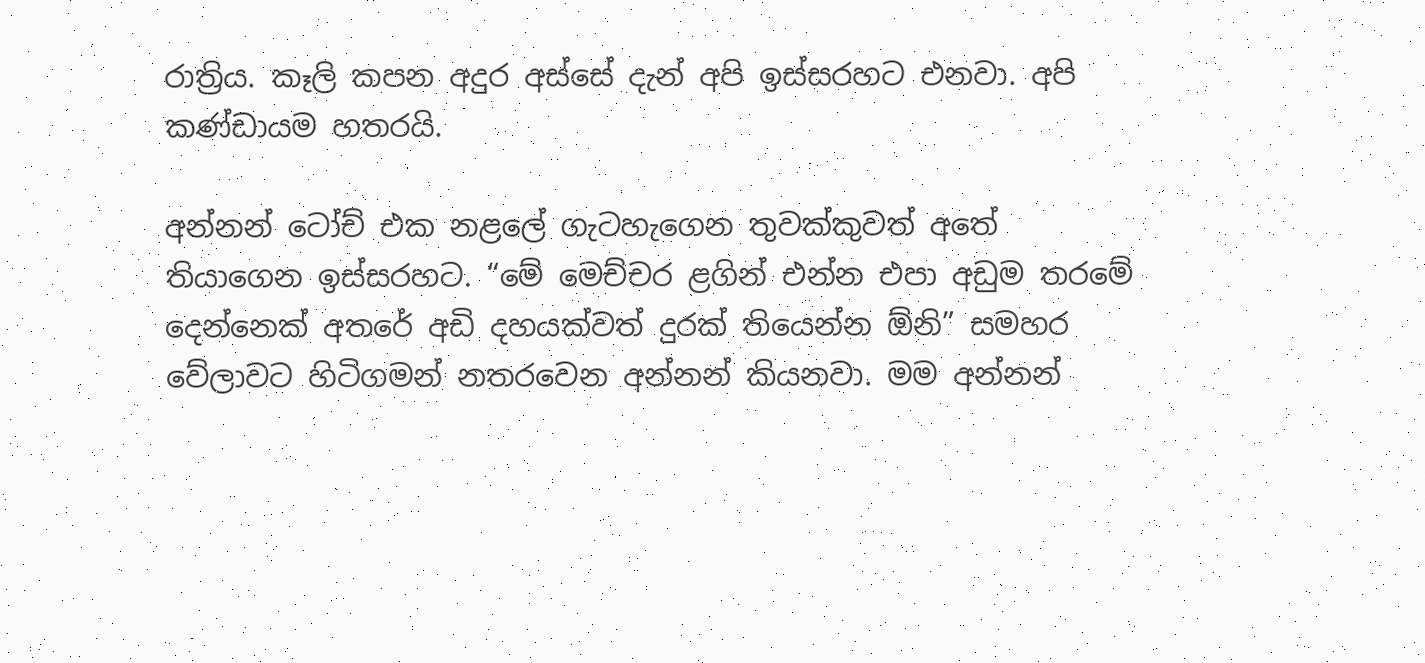රාත්‍රිය. කෑලි කපන අදුර අස්සේ දැන් අපි ඉස්සරහට එනවා. අපි කණ්ඩායම හතරයි.

අන්නන් ටෝච් එක නළලේ ගැටහැගෙන තුවක්කුවත් අතේ තියාගෙන ඉස්සරහට. “මේ මෙච්චර ළගින් එන්න එපා අඩුම තරමේ දෙන්නෙක් අතරේ අඩි දහයක්වත් දුරක් තියෙන්න ඕනි” සමහර වේලාවට හිටිගමන් නතරවෙන අන්නන් කියනවා. මම අන්නන්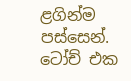ළගින්ම පස්සෙන්. ටෝච් එක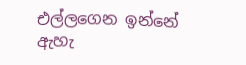එල්ලගෙන ඉන්නේ ඇහැ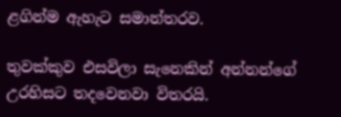ළගින්ම ඇහැට සමාන්තරව.

තුවක්කුව එසවිලා සැනෙකින් අන්නන්ගේ උරහිසට තදවෙනවා විතරයි.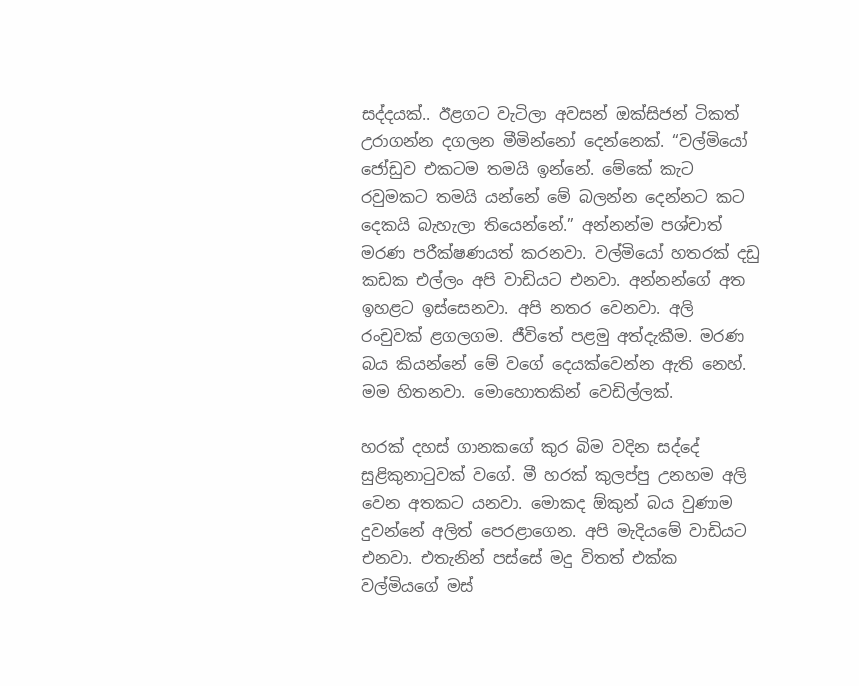සද්දයක්.. ඊළගට වැටිලා අවසන් ඔක්සිජන් ටිකත් උරාගන්න දගලන මීමින්නෝ දෙන්නෙක්. “වල්මියෝ ජෝඩුව එකටම තමයි ඉන්නේ. මේකේ කැට රවුමකට තමයි යන්නේ මේ බලන්න දෙන්නට කට දෙකයි බැහැලා තියෙන්නේ.” අන්නන්ම පශ්චාත් මරණ පරීක්ෂණයත් කරනවා. වල්මියෝ හතරක් දඩු කඩක එල්ලං අපි වාඩියට එනවා. අන්නන්ගේ අත ඉහළට ඉස්සෙනවා. අපි නතර වෙනවා. අලි රංචුවක් ළගලගම. ජීවිතේ පළමු අත්දැකීම. මරණ බය කියන්නේ මේ වගේ දෙයක්වෙන්න ඇති නෙහ්. මම හිතනවා. මොහොතකින් වෙඩිල්ලක්.

හරක් දහස් ගානකගේ කුර බිම වදින සද්දේ සුළිකුනාටුවක් වගේ. මී හරක් කුලප්පු උනහම අලි වෙන අතකට යනවා. මොකද ඕකුන් බය වුණාම දුවන්නේ අලිත් පෙරළාගෙන. අපි මැදියමේ වාඩියට එනවා. එතැනින් පස්සේ මදු විතත් එක්ක වල්මියගේ මස්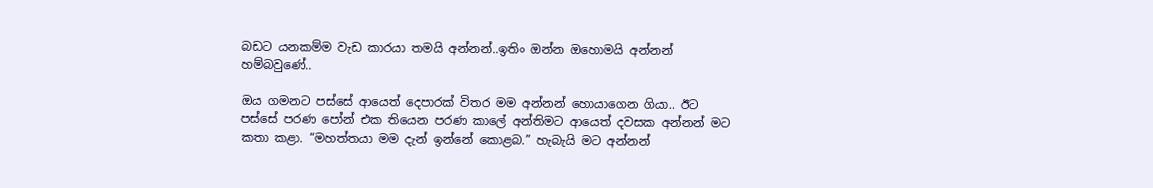බඩට යනකම්ම වැඩ කාරයා තමයි අන්නන්..ඉතිං ඔන්න ඔහොමයි අන්නන් හම්බවුණේ..

ඔය ගමනට පස්සේ ආයෙත් දෙපාරක් විතර මම අන්නන් හොයාගෙන ගියා.. ඊට පස්සේ පරණ පෝන් එක තියෙන පරණ කාලේ අන්තිමට ආයෙත් දවසක අන්නන් මට කතා කළා. “මහත්තයා මම දැන් ඉන්නේ කොළබ.” හැබැයි මට අන්නන්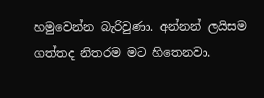හමුවෙන්න බැරිවුණා. අන්නන් ලයිසම ගත්තද නිතරම මට හිතෙනවා.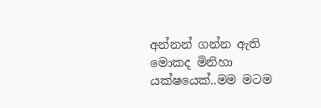අන්නන් ගන්න ඇති මොකද මිනිහා යක්ෂයෙක්..මම මටම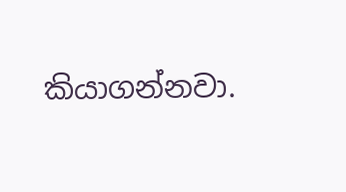කියාගන්නවා.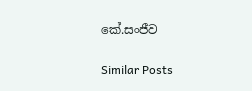කේ.සංජීව

Similar Posts